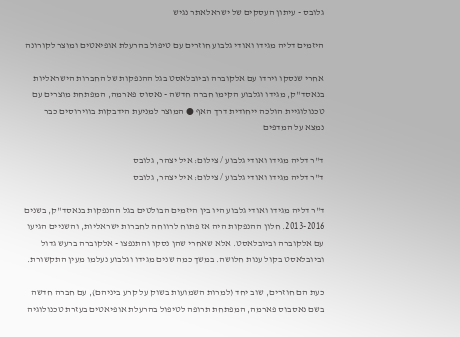גלובס - עיתון העסקים של ישראלאתר נגיש

היזמים דליה מגידו ואודי גלבוע חוזרים עם טיפול בהרעלת אופיאטים ומוצר לקורונה

אחרי שנסקו וירדו עם אלקוברה וביובלאסט בגל ההנפקות של החברות הישראליות בנאסד"ק, מגידו וגלבוע הקימו חברה חדשה - נאסוס פארמה, המפתחת מוצרים עם טכנולוגיית הולכה ייחודית דרך האף ● המוצר למניעת הידבקות בווירוסים כבר נמצא על המדפים

ד"ר דליה מגידו ואודי גלבוע / צילום: איל יצהר, גלובס
ד"ר דליה מגידו ואודי גלבוע / צילום: איל יצהר, גלובס

ד"ר דליה מגידו ואודי גלבוע היו בין היזמים הבולטים בגל ההנפקות בנאסד"ק, בשנים 2013-2016. חלון ההנפקות היה אז פתוח לרווחה לחברות ישראליות, והשניים הגיעו עם אלקוברה וביובלאסט. אלא שאחרי שהן נסקו והתנפצו - אלקוברה ברעש גדול וביובלאסט בקול ענות חלושה. במשך כמה שנים מגידו וגלבוע נעלמו מעין התקשורת.

כעת הם חוזרים, שוב יחד (למרות השמועות בשוק על קרע ביניהם), עם חברה חדשה בשם נאסבוס פארמה, המפתחת תרופה לטיפול בהרעלת אופיאטים בעזרת טכנולוגיה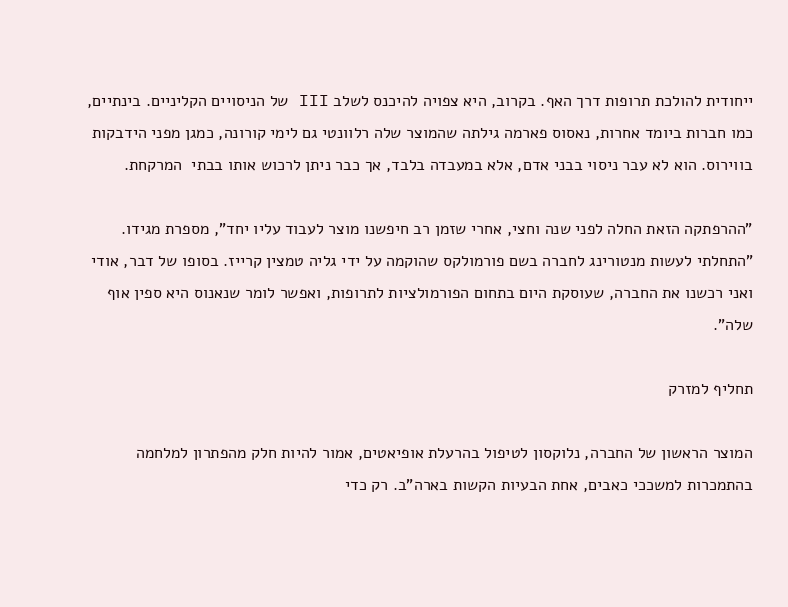ייחודית להולכת תרופות דרך האף. בקרוב, היא צפויה להיכנס לשלב III של הניסויים הקליניים. בינתיים, כמו חברות ביומד אחרות, נאסוס פארמה גילתה שהמוצר שלה רלוונטי גם לימי קורונה, כמגן מפני הידבקות בווירוס. הוא לא עבר ניסוי בבני אדם, אלא במעבדה בלבד, אך כבר ניתן לרכוש אותו בבתי  המרקחת.

"ההרפתקה הזאת החלה לפני שנה וחצי, אחרי שזמן רב חיפשנו מוצר לעבוד עליו יחד", מספרת מגידו. "התחלתי לעשות מנטורינג לחברה בשם פורמולקס שהוקמה על ידי גליה טמצין קרייז. בסופו של דבר, אודי ואני רכשנו את החברה, שעוסקת היום בתחום הפורמולציות לתרופות, ואפשר לומר שנאנוס היא ספין אוף שלה".

תחליף למזרק

המוצר הראשון של החברה, נלוקסון לטיפול בהרעלת אופיאטים, אמור להיות חלק מהפתרון למלחמה בהתמכרות למשככי כאבים, אחת הבעיות הקשות בארה"ב. רק כדי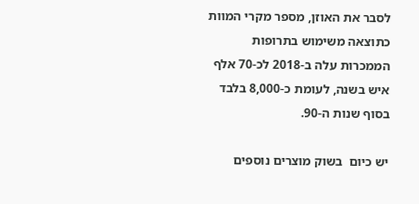לסבר את האוזן, מספר מקרי המוות כתוצאה משימוש בתרופות הממכרות עלה ב-2018 לכ-70 אלף איש בשנה, לעומת כ-8,000 בלבד בסוף שנות ה-90.

יש כיום  בשוק מוצרים נוספים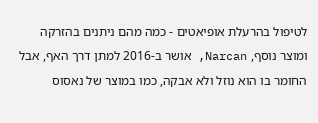לטיפול בהרעלת אופיאטים - כמה מהם ניתנים בהזרקה ומוצר נוסף, Narcan, אושר ב-2016 למתן דרך האף, אבל החומר בו הוא נוזל ולא אבקה, כמו במוצר של נאסוס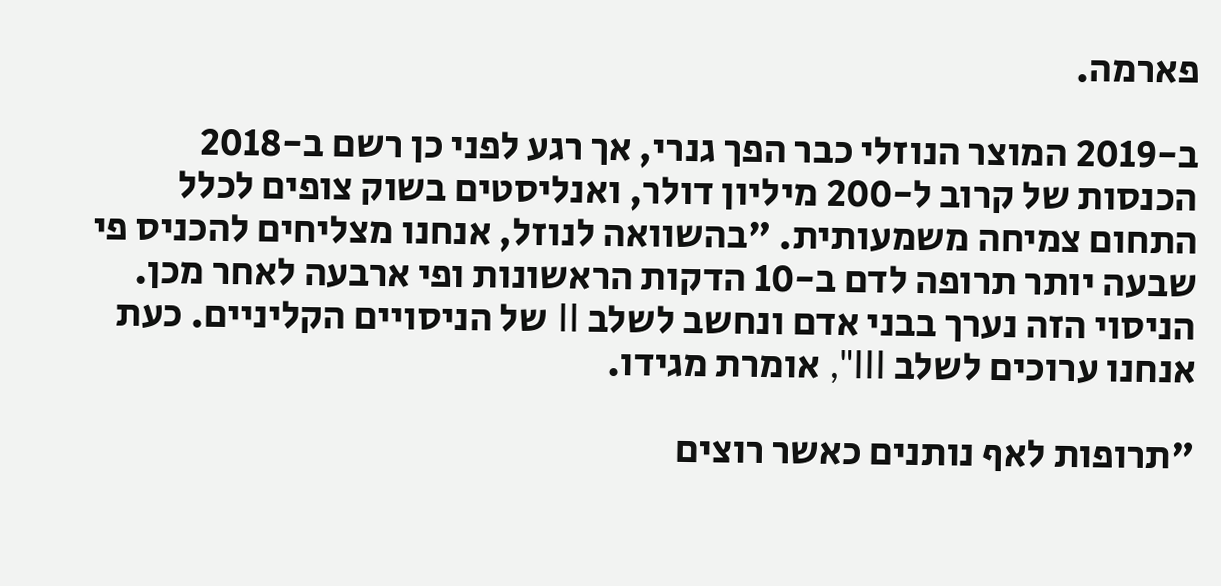פארמה.

ב-2019 המוצר הנוזלי כבר הפך גנרי, אך רגע לפני כן רשם ב-2018 הכנסות של קרוב ל-200 מיליון דולר, ואנליסטים בשוק צופים לכלל התחום צמיחה משמעותית. "בהשוואה לנוזל, אנחנו מצליחים להכניס פי שבעה יותר תרופה לדם ב-10 הדקות הראשונות ופי ארבעה לאחר מכן. הניסוי הזה נערך בבני אדם ונחשב לשלב II של הניסויים הקליניים. כעת אנחנו ערוכים לשלב III", אומרת מגידו.

"תרופות לאף נותנים כאשר רוצים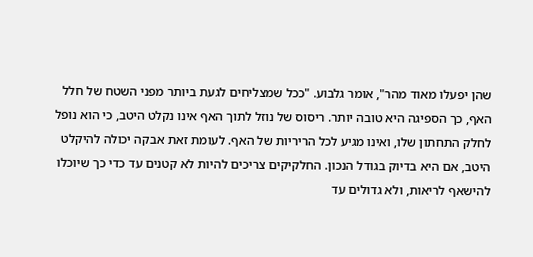שהן יפעלו מאוד מהר", אומר גלבוע. "ככל שמצליחים לגעת ביותר מפני השטח של חלל האף, כך הספיגה היא טובה יותר. ריסוס של נוזל לתוך האף אינו נקלט היטב, כי הוא נופל לחלק התחתון שלו, ואינו מגיע לכל הריריות של האף. לעומת זאת אבקה יכולה להיקלט היטב, אם היא בדיוק בגודל הנכון. החלקיקים צריכים להיות לא קטנים עד כדי כך שיוכלו להישאף לריאות, ולא גדולים עד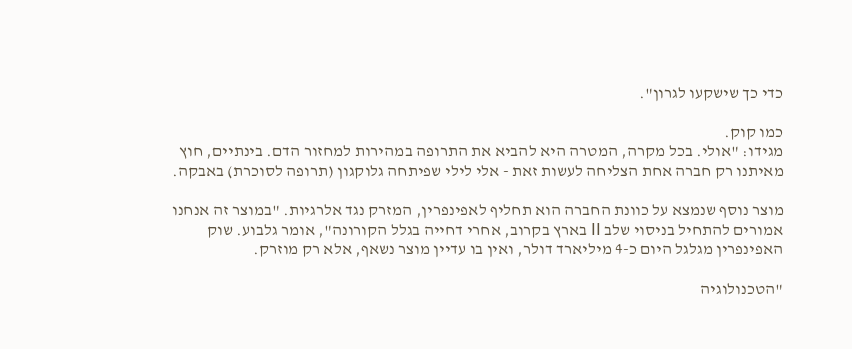כדי כך שישקעו לגרון".

כמו קוק.
מגידו: "אולי. בכל מקרה, המטרה היא להביא את התרופה במהירות למחזור הדם. בינתיים, חוץ מאיתנו רק חברה אחת הצליחה לעשות זאת - אלי לילי שפיתחה גלוקגון (תרופה לסוכרת) באבקה.

מוצר נוסף שנמצא על כוונת החברה הוא תחליף לאפינפרין, המזרק נגד אלרגיות. "במוצר זה אנחנו אמורים להתחיל בניסוי שלב II בארץ בקרוב, אחרי דחייה בגלל הקורונה", אומר גלבוע. שוק האפינפרין מגלגל היום כ-4 מיליארד דולר, ואין בו עדיין מוצר נשאף, אלא רק מוזרק.

"הטכנולוגיה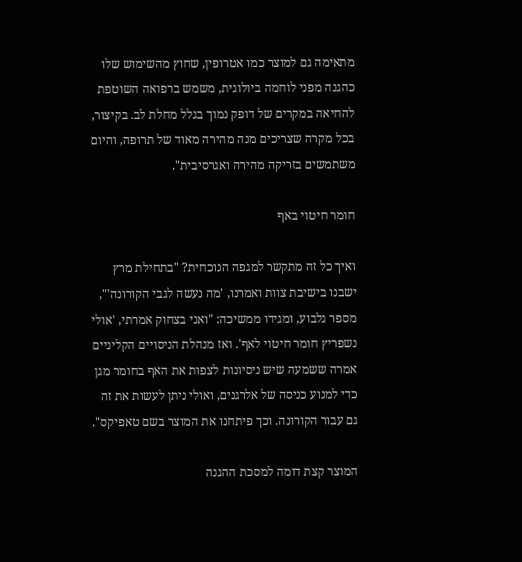מתאימה גם למוצר כמו אטרופין, שחוץ מהשימוש שלו כהגנה מפני לוחמה ביולוגית, משמש ברפואה השוטפת להחיאה במקרים של דופק נמוך בגלל מחלת לב. בקיצור, בכל מקרה שצריכים מנה מהירה מאוד של תרופה, והיום משתמשים בזריקה מהירה ואגרסיבית".

חומר חיטוי באף

ואיך כל זה מתקשר למגפה הנוכחית? "בתחילת מרץ ישבנו בישיבת צוות ואמרנו, 'מה נעשה לגבי הקורונה'", מספר גלבוע, ומגידו ממשיכה: "ואני בצחוק אמרתי, 'אולי נשפריץ חומר חיטוי לאף'. ואז מנהלת הניסויים הקליניים אמרה ששמעה שיש ניסיונות לצפות את האף בחומר מגן כדי למנוע כניסה של אלרגנים, ואולי ניתן לעשות את זה גם עבור הקורונה. וכך פיתחנו את המוצר בשם טאפיקס".

המוצר קצת דומה למסכת ההגנה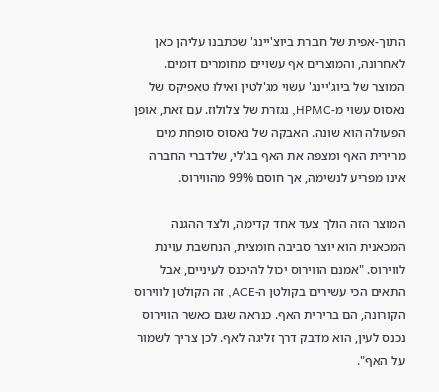התוך-אפית של חברת ביוצ'יינג' שכתבנו עליהן כאן לאחרונה, והמוצרים אף עשויים מחומרים דומים. המוצר של ביוג'יינג' עשוי מג'לטין ואילו טאפיקס של נאסוס עשוי מ-HPMC, נגזרת של צלולוז. עם זאת, אופן הפעולה הוא שונה. האבקה של נאסוס סופחת מים מרירית האף ומצפה את האף בג'לי, שלדברי החברה אינו מפריע לנשימה, אך חוסם 99% מהווירוס.

המוצר הזה הולך צעד אחד קדימה, ולצד ההגנה המכאנית הוא יוצר סביבה חומצית, הנחשבת עוינת לווירוס. "אמנם הווירוס יכול להיכנס לעיניים, אבל התאים הכי עשירים בקולטן ה-ACE, זה הקולטן לווירוס הקורונה, הם ברירית האף. כנראה שגם כאשר הווירוס נכנס לעין, הוא מדבק דרך זליגה לאף. לכן צריך לשמור על האף".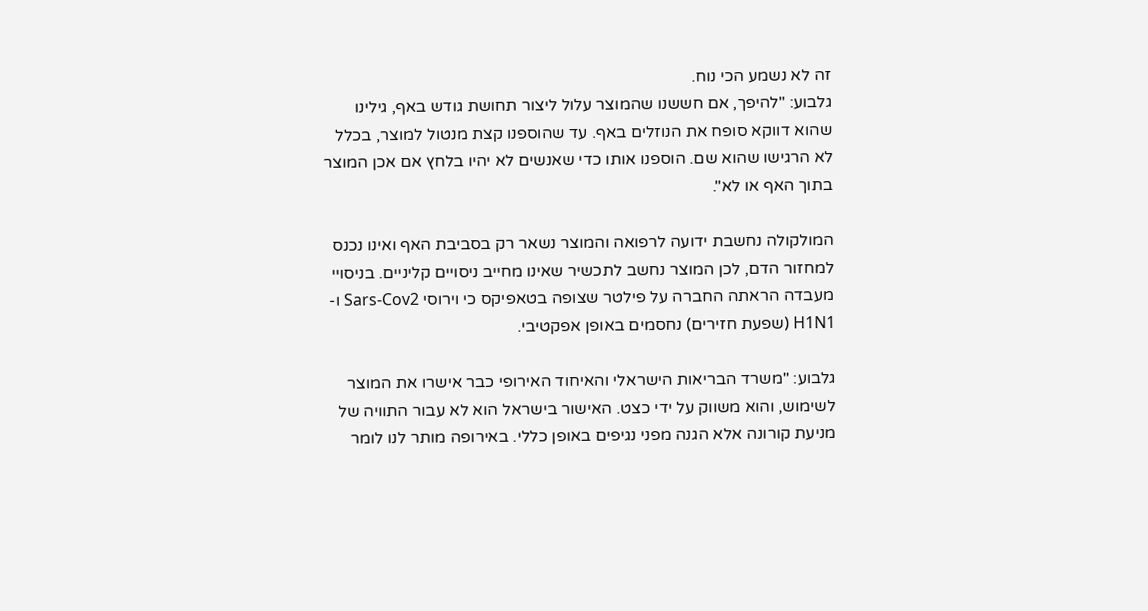זה לא נשמע הכי נוח.
גלבוע: "להיפך, אם חששנו שהמוצר עלול ליצור תחושת גודש באף, גילינו שהוא דווקא סופח את הנוזלים באף. עד שהוספנו קצת מנטול למוצר, בכלל לא הרגישו שהוא שם. הוספנו אותו כדי שאנשים לא יהיו בלחץ אם אכן המוצר בתוך האף או לא".

המולקולה נחשבת ידועה לרפואה והמוצר נשאר רק בסביבת האף ואינו נכנס למחזור הדם, לכן המוצר נחשב לתכשיר שאינו מחייב ניסויים קליניים. בניסויי מעבדה הראתה החברה על פילטר שצופה בטאפיקס כי וירוסי Sars-Cov2 ו-H1N1 (שפעת חזירים) נחסמים באופן אפקטיבי.

גלבוע: "משרד הבריאות הישראלי והאיחוד האירופי כבר אישרו את המוצר לשימוש, והוא משווק על ידי כצט. האישור בישראל הוא לא עבור התוויה של מניעת קורונה אלא הגנה מפני נגיפים באופן כללי. באירופה מותר לנו לומר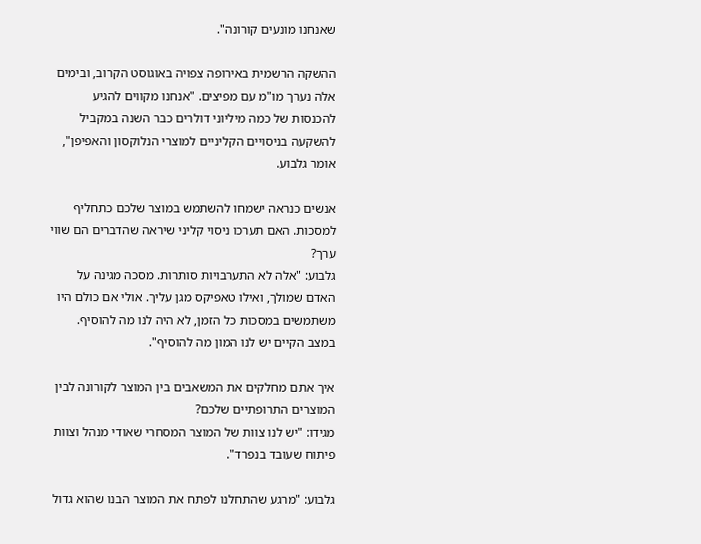שאנחנו מונעים קורונה".

ההשקה הרשמית באירופה צפויה באוגוסט הקרוב, ובימים אלה נערך מו"מ עם מפיצים. "אנחנו מקווים להגיע להכנסות של כמה מיליוני דולרים כבר השנה במקביל להשקעה בניסויים הקליניים למוצרי הנלוקסון והאפיפן", אומר גלבוע.

אנשים כנראה ישמחו להשתמש במוצר שלכם כתחליף למסכות. האם תערכו ניסוי קליני שיראה שהדברים הם שווי ערך?
גלבוע: "אלה לא התערבויות סותרות. מסכה מגינה על האדם שמולך, ואילו טאפיקס מגן עליך. אולי אם כולם היו משתמשים במסכות כל הזמן, לא היה לנו מה להוסיף. במצב הקיים יש לנו המון מה להוסיף".

איך אתם מחלקים את המשאבים בין המוצר לקורונה לבין המוצרים התרופתיים שלכם?
מגידו: "יש לנו צוות של המוצר המסחרי שאודי מנהל וצוות פיתוח שעובד בנפרד".

גלבוע: "מרגע שהתחלנו לפתח את המוצר הבנו שהוא גדול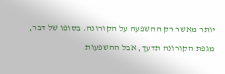יותר מאשר רק ההשפעה על הקורונה. בסופו של דבר, מגפת הקורונה תדעך, אבל ההשפעות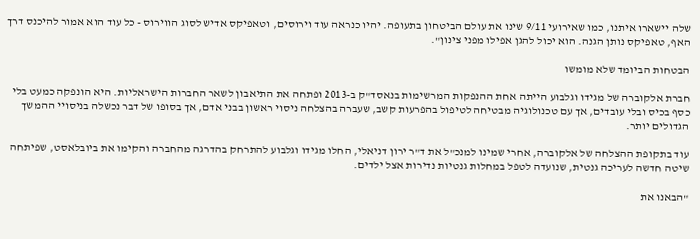שלה יישארו איתנו, כמו שאירועי 9/11 שינו את עולם הביטחון בתעופה. יהיו כנראה עוד וירוסים, וטאפיקס אדיש לסוג הווירוס - כל עוד הוא אמור להיכנס דרך האף, טאפיקס נותן הגנה. הוא יכול להגן אפילו מפני צינון".

הבטחות הביומד שלא מומשו

חברת אלקוברה של מגידו וגלבוע הייתה אחת ההנפקות המרשימות בנאסד"ק ב-2013 ופתחה את התיאבון לשאר החברות הישראליות. היא הונפקה כמעט בלי כסף בכיס ובלי עובדים, אך עם טכנולוגיה מבטיחה לטיפול בהפרעות קשב, שעברה בהצלחה ניסוי ראשון בבני אדם, אך בסופו של דבר נכשלה בניסויי ההמשך הגדולים יותר.

עוד בתקופת ההצלחה של אלקוברה, אחרי שמינו למנכ"ל את ד"ר ירון דניאלי, החלו מגידו וגלבוע להתרחק בהדרגה מהחברה והקימו את ביובלאסט, שפיתחה שיטה חדשה לעריכה גנטית, שנועדה לטפל במחלות גנטיות נדירות אצל ילדים.

"הבאנו את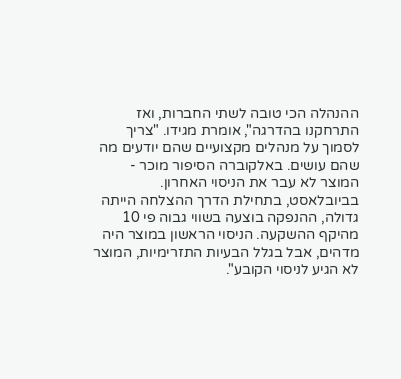ההנהלה הכי טובה לשתי החברות, ואז התרחקנו בהדרגה", אומרת מגידו. "צריך לסמוך על מנהלים מקצועיים שהם יודעים מה שהם עושים. באלקוברה הסיפור מוכר - המוצר לא עבר את הניסוי האחרון. בביובלאסט, בתחילת הדרך ההצלחה הייתה גדולה, ההנפקה בוצעה בשווי גבוה פי 10 מהיקף ההשקעה. הניסוי הראשון במוצר היה מדהים, אבל בגלל הבעיות התזרימיות, המוצר לא הגיע לניסוי הקובע".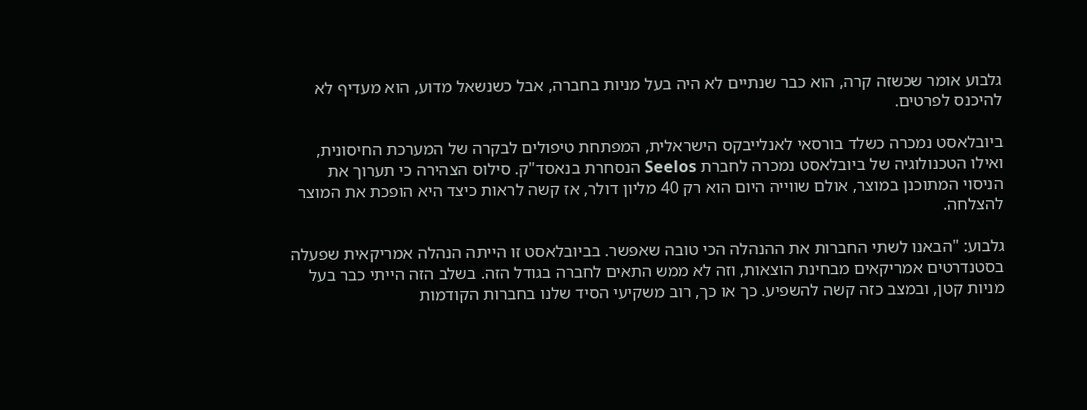גלבוע אומר שכשזה קרה, הוא כבר שנתיים לא היה בעל מניות בחברה, אבל כשנשאל מדוע, הוא מעדיף לא להיכנס לפרטים.

ביובלאסט נמכרה כשלד בורסאי לאנלייבקס הישראלית, המפתחת טיפולים לבקרה של המערכת החיסונית, ואילו הטכנולוגיה של ביובלאסט נמכרה לחברת Seelos הנסחרת בנאסד"ק. סילוס הצהירה כי תערוך את הניסוי המתוכנן במוצר, אולם שווייה היום הוא רק 40 מליון דולר, אז קשה לראות כיצד היא הופכת את המוצר להצלחה.

גלבוע: "הבאנו לשתי החברות את ההנהלה הכי טובה שאפשר. בביובלאסט זו הייתה הנהלה אמריקאית שפעלה בסטנדרטים אמריקאים מבחינת הוצאות, וזה לא ממש התאים לחברה בגודל הזה. בשלב הזה הייתי כבר בעל מניות קטן, ובמצב כזה קשה להשפיע. כך או כך, רוב משקיעי הסיד שלנו בחברות הקודמות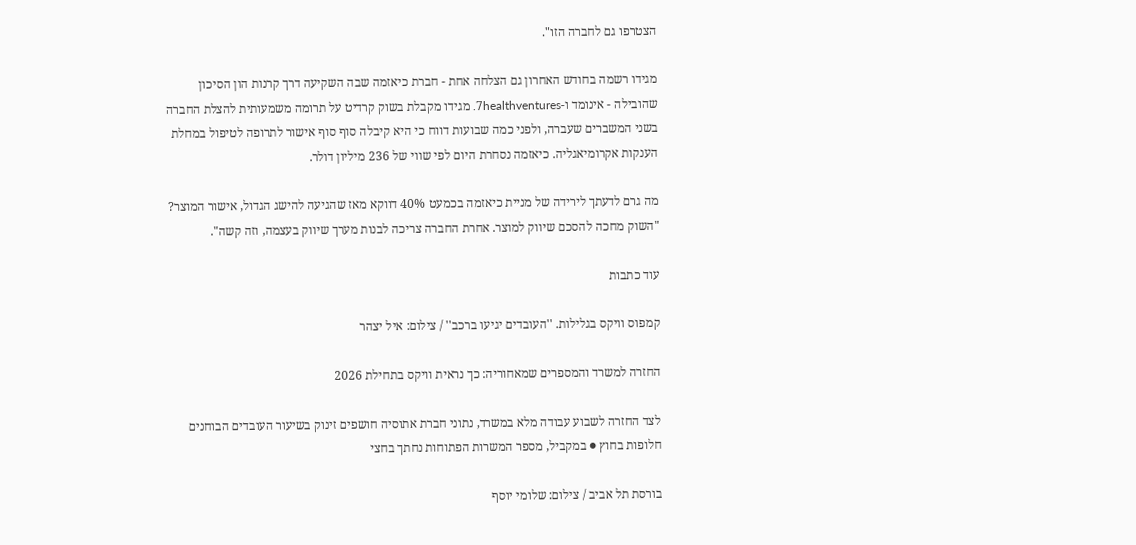הצטרפו גם לחברה הזו".

מגידו רשמה בחודש האחרון גם הצלחה אחת - חברת כיאזמה שבה השקיעה דרך קרנות הון הסיכון שהובילה - אינומד ו-7healthventures. מגידו מקבלת בשוק קרדיט על תרומה משמעותית להצלת החברה בשני המשברים שעברה, ולפני כמה שבועות דווח כי היא קיבלה סוף סוף אישור לתרופה לטיפול במחלת הענקות אקרומיאגליה. כיאזמה נסחרת היום לפי שווי של 236 מיליון דולר.

מה גרם לדעתך לירידה של מניית כיאזמה בכמעט 40% דווקא מאז שהגיעה להישג הגדול, אישור המוצר?
"השוק מחכה להסכם שיווק למוצר. אחרת החברה צריכה לבנות מערך שיווק בעצמה, וזה קשה".

עוד כתבות

קמפוס וויקס בגלילות. ''העובדים יגיעו ברכב'' / צילום: איל יצהר

החזרה למשרד והמספרים שמאחוריה: כך נראית וויקס בתחילת 2026

לצד החזרה לשבוע עבודה מלא במשרד, נתוני חברת אתוסיה חושפים זינוק בשיעור העובדים הבוחנים חלופות בחוץ ● במקביל, מספר המשרות הפתוחות נחתך בחצי

בורסת תל אביב / צילום: שלומי יוסף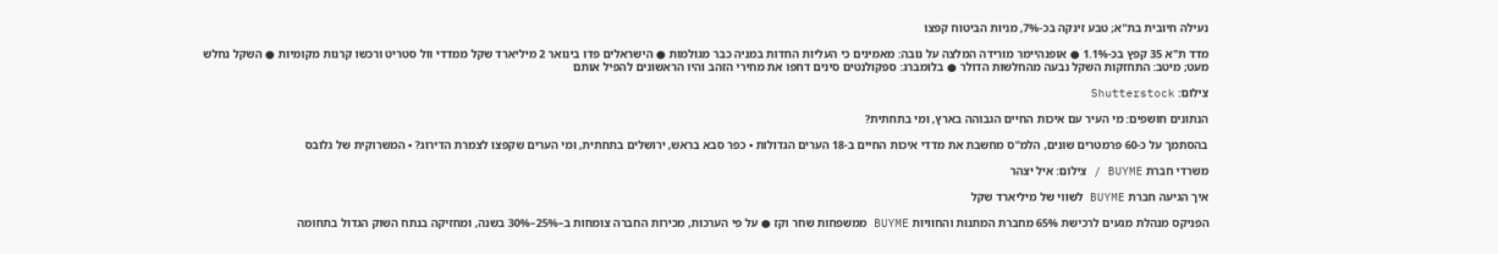נעילה חיובית בת"א; טבע זינקה בכ-7%, מניות הביטוח קפצו

מדד ת"א 35 קפץ בכ-1.1% ● אופנהיימר מורידה המלצה על נובה: מאמינים כי העליות החדות במניה כבר מגולמות ● הישראלים פדו בינואר 2 מיליארד שקל ממדדי וול סטריט ורכשו קרנות מקומיות ● השקל נחלש מעט; מיטב: התחזקות השקל נבעה מהחלשות הדולר ● בלומברג: ספקולנטים סינים דחפו את מחירי הזהב והיו הראשונים להפיל אותם

צילום: Shutterstock

הנתונים חושפים: מי העיר עם איכות החיים הגבוהה בארץ, ומי בתחתית?

בהסתמך על כ-60 פרמטרים שונים, הלמ"ס מחשבת את מדדי איכות החיים ב-18 הערים הגדולות • כפר סבא בראש, ירושלים בתחתית, ומי הערים שקפצו לצמרת הדירוג? • המשרוקית של גלובס

משרדי חברת BUYME / צילום: איל יצהר

איך הגיעה חברת BUYME לשווי של מיליארד שקל

הפניקס מנהלת מגעים לרכישת 65% מחברת המתנות והחוויות BUYME ממשפחות שחר וקז ● על פי הערכות, מכירות החברה צומחות ב–25%–30% בשנה, ומחזיקה בנתח השוק הגדול בתחומה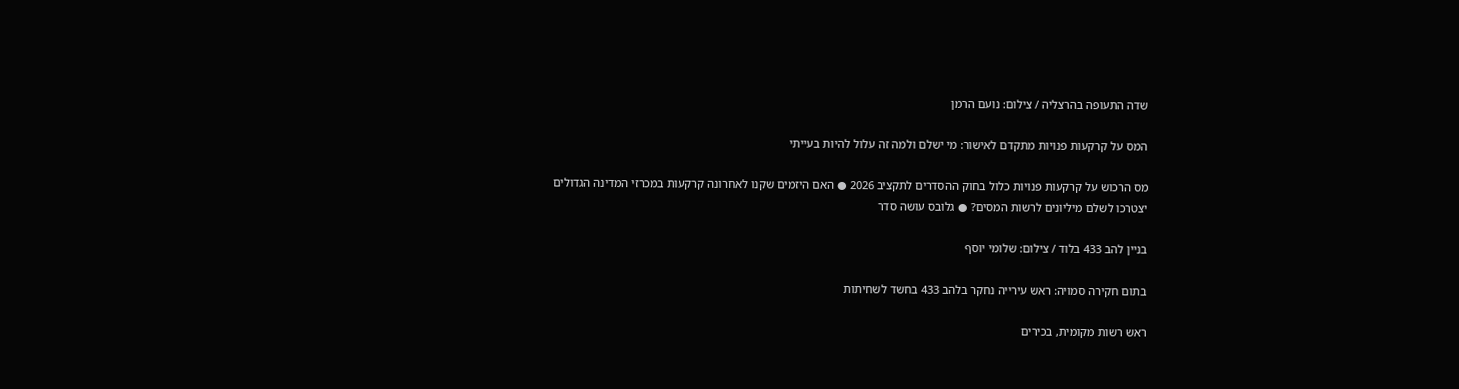שדה התעופה בהרצליה / צילום: נועם הרמן

המס על קרקעות פנויות מתקדם לאישור: מי ישלם ולמה זה עלול להיות בעייתי

מס הרכוש על קרקעות פנויות כלול בחוק ההסדרים לתקציב 2026 ● האם היזמים שקנו לאחרונה קרקעות במכרזי המדינה הגדולים יצטרכו לשלם מיליונים לרשות המסים? ● גלובס עושה סדר

בניין להב 433 בלוד / צילום: שלומי יוסף

בתום חקירה סמויה: ראש עירייה נחקר בלהב 433 בחשד לשחיתות

ראש רשות מקומית, בכירים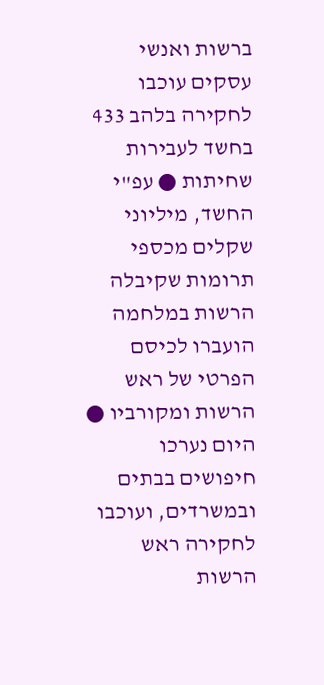ברשות ואנשי עסקים עוכבו לחקירה בלהב 433 בחשד לעבירות שחיתות ● עפ"י החשד, מיליוני שקלים מכספי תרומות שקיבלה הרשות במלחמה הועברו לכיסם הפרטי של ראש הרשות ומקורביו ● היום נערכו חיפושים בבתים ובמשרדים, ועוכבו לחקירה ראש הרשות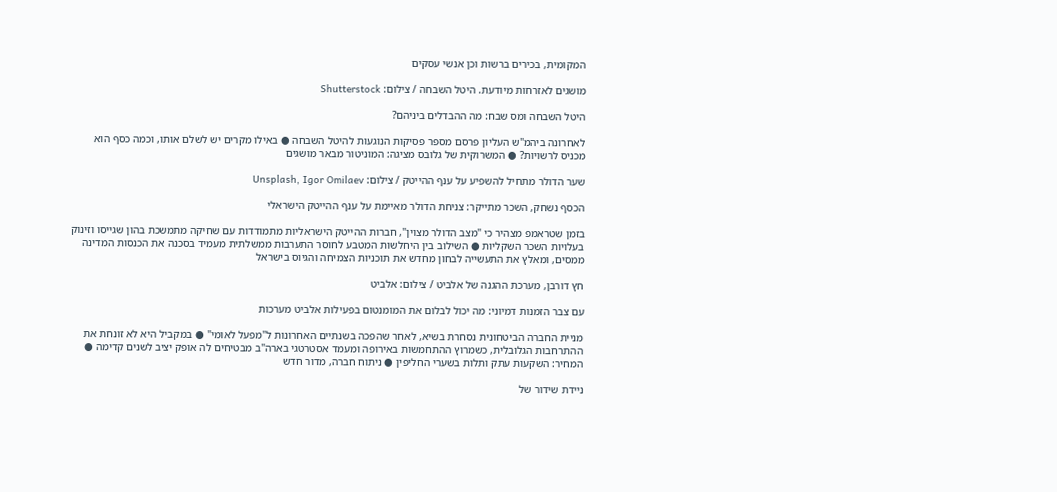המקומית, בכירים ברשות וכן אנשי עסקים

מושגים לאזרחות מיודעת. היטל השבחה / צילום: Shutterstock

היטל השבחה ומס שבח: מה ההבדלים ביניהם?

לאחרונה ביהמ"ש העליון פרסם מספר פסיקות הנוגעות להיטל השבחה ● באילו מקרים יש לשלם אותו, וכמה כסף הוא מכניס לרשויות? ● המשרוקית של גלובס מציגה: המוניטור מבאר מושגים

שער הדולר מתחיל להשפיע על ענף ההייטק / צילום: Unsplash, Igor Omilaev

הכסף נשחק, השכר מתייקר: צניחת הדולר מאיימת על ענף ההייטק הישראלי

בזמן שטראמפ מצהיר כי "מצב הדולר מצוין", חברות ההייטק הישראליות מתמודדות עם שחיקה מתמשכת בהון שגייסו וזינוק בעלויות השכר השקליות ● השילוב בין היחלשות המטבע לחוסר התערבות ממשלתית מעמיד בסכנה את הכנסות המדינה ממסים, ומאלץ את התעשייה לבחון מחדש את תוכניות הצמיחה והגיוס בישראל

חץ דורבן, מערכת ההגנה של אלביט / צילום: אלביט

עם צבר הזמנות דמיוני: מה יכול לבלום את המומנטום בפעילות אלביט מערכות

מניית החברה הביטחונית נסחרת בשיא, לאחר שהפכה בשנתיים האחרונות ל"מפעל לאומי" ● במקביל היא לא זונחת את ההתרחבות הגלובלית, כשמרוץ ההתחמשות באירופה ומעמד אסטרטגי בארה"ב מבטיחים לה אופק יציב לשנים קדימה ● המחיר: השקעות עתק ותלות בשערי החליפין ● ניתוח חברה, מדור חדש

ניידת שידור של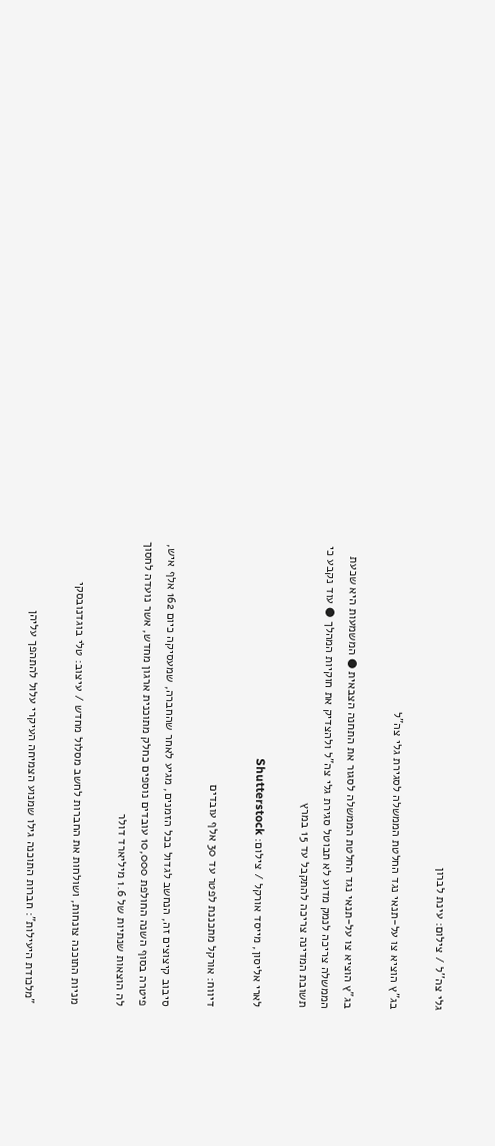גלי צה''ל / צילום: עינת לברון

בג"ץ הוציא צו על-תנאי נגד החלטת הממשלה לסגירת גלי צה"ל

בג"ץ הוציא צו על-תנאי נגד החלטת הממשלה לסגור את התחנה הצבאית ● המשמעות היא שכעת הממשלה צריכה לנמק מדוע לא תבוטל סגירת גלי צה"ל ולהצדיק את חוקיות המהלך ● עוד נקבע כי תשובת המדינה צריכה להתקבל עד 15 במרץ

לארי אליסון, מייסד אורקל / צילום: Shutterstock

דיווח: אורקל מתכננת לפטר עד 30 אלף עובדים

סיבוב קיצוצים זה, הנחשב לגדול בכל הזמנים, מגיע לאחר שהחברה, שמעסיקה כיום 162 אלף איש, פיטרה בסוף השנה החולפת 10,000 עובדים נוספים כחלק מתוכנית ארגון מחדש, אשר נועדה לחסוך לה הוצאות שנתיות של 1.6 מיליארד דולר

מניות התוכנה צונחות, ושולחות את החברות לחשב מסלול מחדש / עיצוב: טלי בוגדנובסקי

"מלכודת היעילות": חברות התוכנה גילו שמנוע הצמיחה העיקרי עלול להתהפך עליהן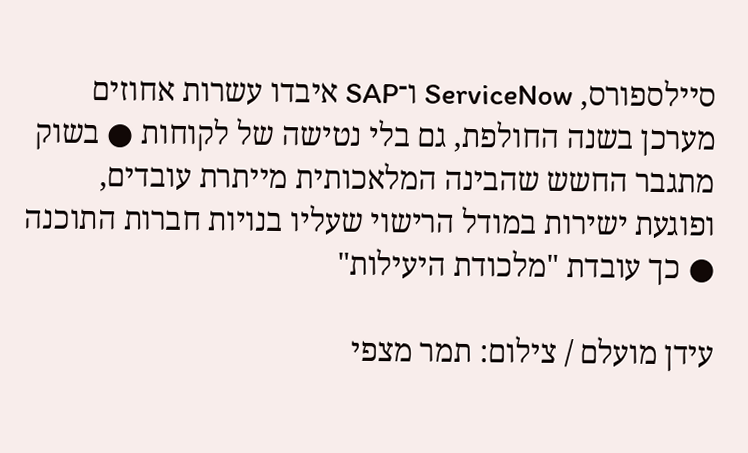סיילספורס, ServiceNow ו־SAP איבדו עשרות אחוזים מערכן בשנה החולפת, גם בלי נטישה של לקוחות ● בשוק מתגבר החשש שהבינה המלאכותית מייתרת עובדים, ופוגעת ישירות במודל הרישוי שעליו בנויות חברות התוכנה ● כך עובדת "מלכודת היעילות"

עידן מועלם / צילום: תמר מצפי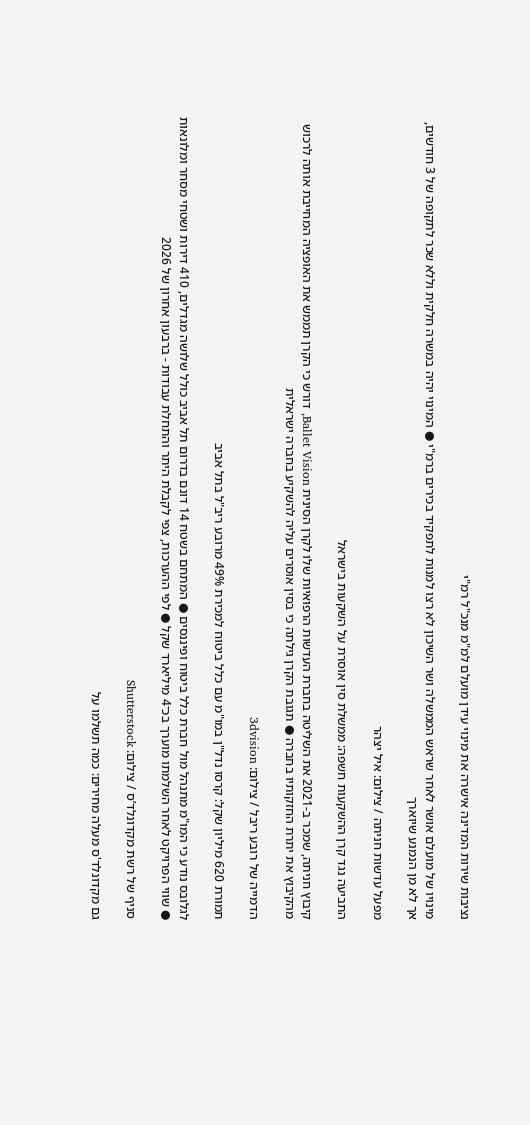נציבות שירות המדינה אישרה את מינוי עידן מועלם למ"מ מנכ"ל רמ"י

מינויו של מועלם אושר לאחר שראש הממשלה ושר השיכון לא רצו למנות לתפקיד בכירים ברמ"י ● המינוי יהיה במשרה חלקית וללא שכר לתקופה של 3 חודשים, אך לא מן הנמנע שיוארך

מפעל עדשות חניתה / צילום: איל יצהר

התביעה נגד קרן ההשקעות חשפה: ממשלת סין אוסרת על השקעות בישראל

קיבוץ חניתה, שמכר ב-2021 את השליטה בחברת העדשות הרפואיות שלו לקרן הסינית Ballet Vision, דורש כי הקרן תממש את האופציה המחייבת אותה לרכוש מהקיבוץ את יתרת החזקותיו בחברה ● תגובת הקרן גילתה כי בסין אוסרים עליה להשקיע בחברה ישראלית

הדמייה של רובע ריבל / צילום: 3dvision

תמורת 620 מיליון שקל: קרסו נדל"ן במו"מ עם כלל ביטוח למכירת 49% מרובע ריב"ל בתל אביב

לגלובס נודע כי המו"מ מתנהל מול חברת כלל ביטוח ופיננסים ● המתחם בשטח 14 דונם בדרום תל אביב כולל שלושה מגדלים, 410 דירות ושטחי מסחר ומלונאות ● שווי הפרויקט לאחר השלמתו מוערך בכ־4 מיליארד שקל ● לפי ההערכות, צפי לקבלת היתר והתחלת עבודות - ברבעון אחרון של 2026

סניף של רשת מקדונלד’ס / צילום: Shutterstock

גם מקדונלד'ס מעלה מחירים: כמה תשלמו על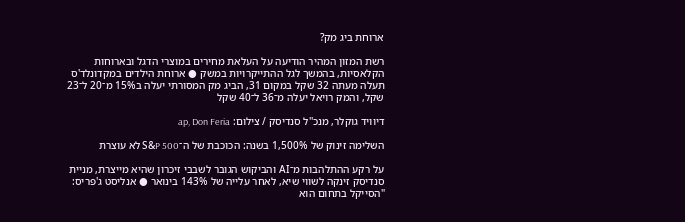ארוחת ביג מק?

רשת המזון המהיר הודיעה על העלאת מחירים במוצרי הדגל ובארוחות הקלאסיות, בהמשך לגל ההתייקרויות במשק ● ארוחת הילדים במקדונלד'ס תעלה מעתה 32 שקל במקום 31, הביג מק המסורתי יעלה ב15% מ־20 ל־23 שקל, והמק רויאל יעלה מ־36 ל־40 שקל

דיוויד גוקלר, מנכ''ל סנדיסק / צילום: ap, Don Feria

השלימה זינוק של 1,500% בשנה: הכוכבת של ה־S&P 500 לא עוצרת

על רקע ההתלהבות מ־AI והביקוש הגובר לשבבי זיכרון שהיא מייצרת, מניית סנדיסק זינקה לשווי שיא, לאחר עלייה של 143% בינואר ● אנליסט ג'פריס: "הסייקל בתחום הוא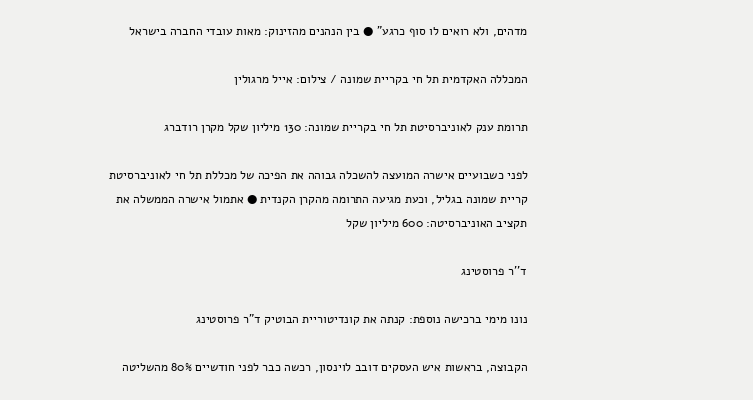מדהים, ולא רואים לו סוף כרגע" ● בין הנהנים מהזינוק: מאות עובדי החברה בישראל

המכללה האקדמית תל חי בקריית שמונה / צילום: אייל מרגולין

תרומת ענק לאוניברסיטת תל חי בקריית שמונה: 130 מיליון שקל מקרן רודברג

לפני כשבועיים אישרה המועצה להשכלה גבוהה את הפיכה של מכללת תל חי לאוניברסיטת קריית שמונה בגליל, וכעת מגיעה התרומה מהקרן הקנדית ● אתמול אישרה הממשלה את תקציב האוניברסיטה: 600 מיליון שקל

ד''ר פרוסטינג

נונו מימי ברכישה נוספת: קנתה את קונדיטוריית הבוטיק ד"ר פרוסטינג

הקבוצה, בראשות איש העסקים דובב לוינסון, רכשה כבר לפני חודשיים 80% מהשליטה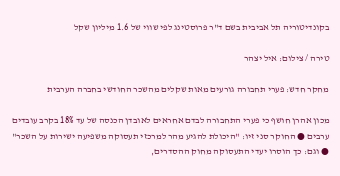בקונדיטוריה תל אביבית בשם ד"ר פרוסטינג לפי שווי של 1.6 מיליון שקל

טירה / צילום: איל יצהר

מחקר חדש: פערי תחבורה גורעים מאות שקלים מהשכר החודשי בחברה הערבית

מכון אהרן חושף כי פערי התחבורה לבדם אחראים לאובדן הכנסה של עד 18% בקרב עובדים ערבים ● החוקר סני זיו: "היכולת להגיע מהר למרכזי תעסוקה משפיעה ישירות על השכר" ● וגם: כך הוסרו יעדי התעסוקה מחוק ההסדרים,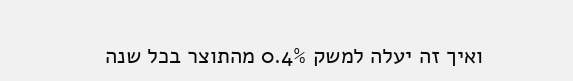ואיך זה יעלה למשק 0.4% מהתוצר בכל שנה